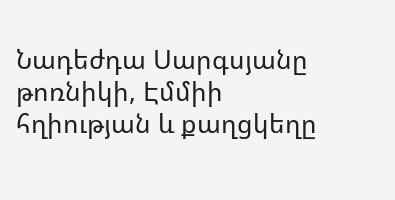Նադեժդա Սարգսյանը թոռնիկի, Էմմիի հղիության և քաղցկեղը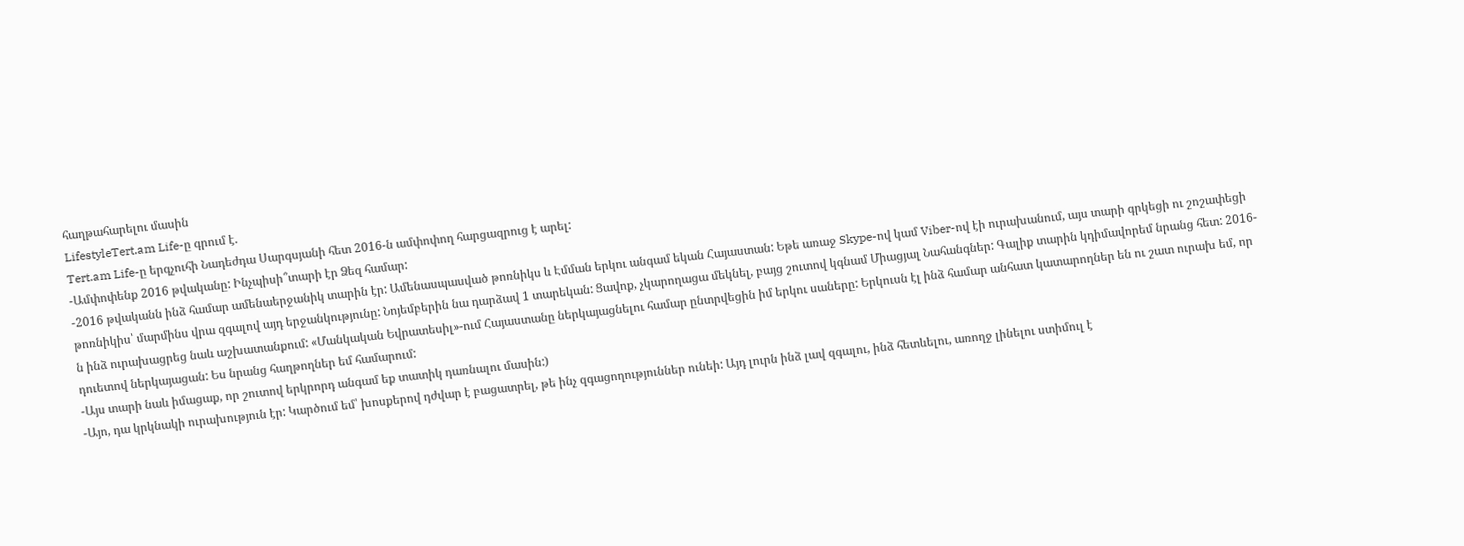հաղթահարելու մասին
LifestyleTert.am Life-ը գրում է.
Tert.am Life-ը երգչուհի Նադեժդա Սարգսյանի հետ 2016-ն ամփոփող հարցազրուց է արել:
-Ամփոփենք 2016 թվականը: Ինչպիսի՞տարի էր Ձեզ համար:
-2016 թվականն ինձ համար ամենաերջանիկ տարին էր: Ամենասպասված թոռնիկս և Էմման երկու անգամ եկան Հայաստան: Եթե առաջ Skype-ով կամ Viber-ով էի ուրախանում, այս տարի գրկեցի ու շոշափեցի թոռնիկիս՝ մարմինս վրա զգալով այդ երջանկությունը: Նոյեմբերին նա դարձավ 1 տարեկան: Ցավոք, չկարողացա մեկնել, բայց շուտով կգնամ Միացյալ Նահանգներ: Գալիք տարին կդիմավորեմ նրանց հետ: 2016-ն ինձ ուրախացրեց նաև աշխատանքում: «Մանկական Եվրատեսիլ»-ում Հայաստանը ներկայացնելու համար ընտրվեցին իմ երկու սաները: Երկուսն էլ ինձ համար անհատ կատարողներ են ու շատ ուրախ եմ, որ դուետով ներկայացան: Ես նրանց հաղթողներ եմ համարում:
-Այս տարի նաև իմացաք, որ շուտով երկրորդ անգամ եք տատիկ դառնալու մասին:)
-Այո, դա կրկնակի ուրախություն էր: Կարծում եմ՝ խոսքերով դժվար է բացատրել, թե ինչ զգացողություններ ունեի: Այդ լուրն ինձ լավ զգալու, ինձ հետևելու, առողջ լինելու ստիմուլ է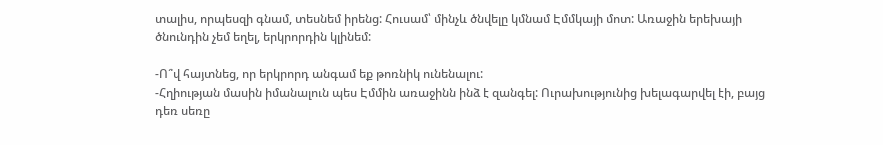տալիս, որպեսզի գնամ, տեսնեմ իրենց: Հուսամ՝ մինչև ծնվելը կմնամ Էմմկայի մոտ: Առաջին երեխայի ծնունդին չեմ եղել, երկրորդին կլինեմ:

-Ո՞վ հայտնեց, որ երկրորդ անգամ եք թոռնիկ ունենալու:
-Հղիության մասին իմանալուն պես Էմմին առաջինն ինձ է զանգել: Ուրախությունից խելագարվել էի, բայց դեռ սեռը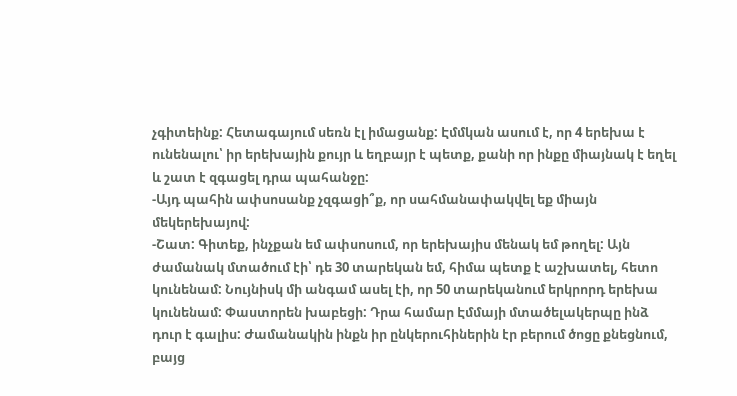չգիտեինք: Հետագայում սեռն էլ իմացանք: Էմմկան ասում է, որ 4 երեխա է ունենալու՝ իր երեխային քույր և եղբայր է պետք, քանի որ ինքը միայնակ է եղել և շատ է զգացել դրա պահանջը:
-Այդ պահին ափսոսանք չզգացի՞ք, որ սահմանափակվել եք միայն մեկերեխայով:
-Շատ: Գիտեք, ինչքան եմ ափսոսում, որ երեխայիս մենակ եմ թողել: Այն ժամանակ մտածում էի՝ դե 30 տարեկան եմ, հիմա պետք է աշխատել, հետո կունենամ: Նույնիսկ մի անգամ ասել էի, որ 50 տարեկանում երկրորդ երեխա կունենամ: Փաստորեն խաբեցի: Դրա համար Էմմայի մտածելակերպը ինձ դուր է գալիս: Ժամանակին ինքն իր ընկերուհիներին էր բերում ծոցը քնեցնում, բայց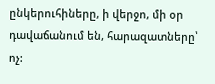ընկերուհիները, ի վերջո, մի օր դավաճանում են, հարազատները՝ ոչ: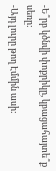-Ե՞րբ կծնվի փոքրիկը, կբացահայտե՞ք սեռը:
-Այդ լուրը թող Էմմին ասի: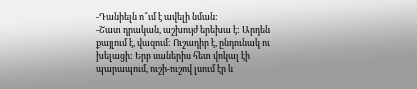-Դանիելն ո՞ւմ է ավելի նման:
-Շատ դրական, աշխույժ երեխա է: Արդեն քայլում է, վազում: Ուշադիր է, ընդունակ ու խելացի: Երբ սաներիս հետ վոկալ էի պարապում, ուշի-ուշով լսում էր և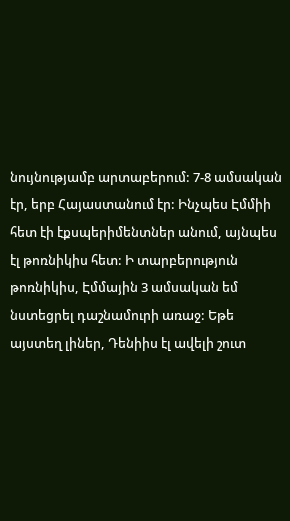նույնությամբ արտաբերում: 7-8 ամսական էր, երբ Հայաստանում էր: Ինչպես Էմմիի հետ էի էքսպերիմենտներ անում, այնպես էլ թոռնիկիս հետ: Ի տարբերություն թոռնիկիս, Էմմային 3 ամսական եմ նստեցրել դաշնամուրի առաջ: Եթե այստեղ լիներ, Դենիիս էլ ավելի շուտ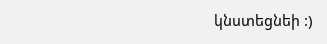կնստեցնեի :)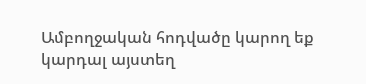Ամբողջական հոդվածը կարող եք կարդալ այստեղ